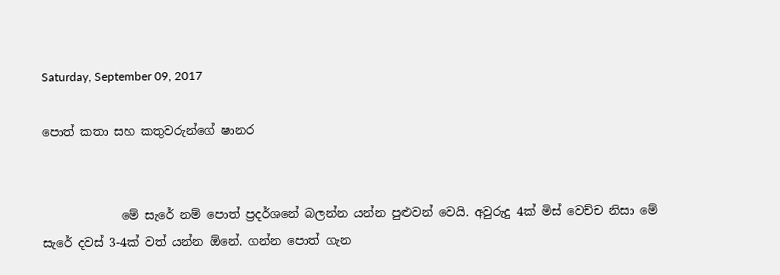Saturday, September 09, 2017

පොත් කතා සහ කතුවරුන්ගේ ෂානර


             මේ සැරේ නම් පොත් ප්‍රදර්ශනේ බලන්න යන්න පුළුවන් වෙයි. අවුරුදු 4ක් මිස් වෙච්ච නිසා මේ සැරේ දවස් 3-4ක් වත් යන්න ඕනේ. ගන්න පොත් ගැන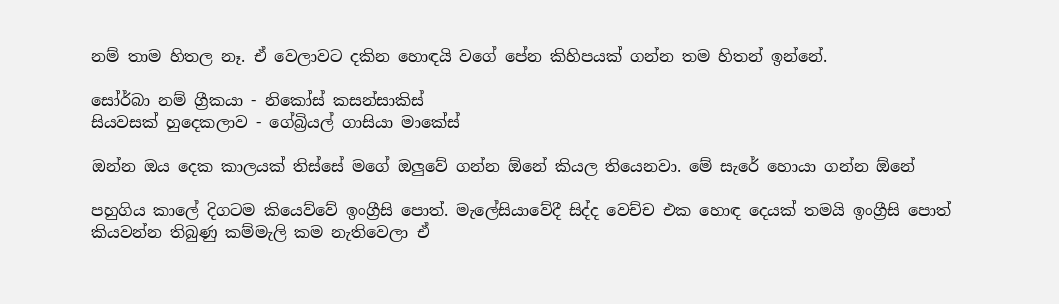නම් තාම හිතල නෑ. ඒ වෙලාවට දකින හොඳයි වගේ පේන කිහිපයක් ගන්න තම හිතන් ඉන්නේ.

සෝර්බා නම් ග්‍රීකයා - නිකෝස් කසන්සාකිස්
සියවසක් හුදෙකලාව - ගේබ්‍රියල් ගාසියා මාකේස්

ඔන්න ඔය දෙක කාලයක් තිස්සේ මගේ ඔලුවේ ගන්න ඕනේ කියල තියෙනවා. මේ සැරේ හොයා ගන්න ඕනේ

පහුගිය කාලේ දිගටම කියෙව්වේ ඉංග්‍රීසි පොත්. මැලේසියාවේදී සිද්ද වෙච්ච එක හොඳ දෙයක් තමයි ඉංග්‍රීසි පොත් කියවන්න තිබුණු කම්මැලි කම නැතිවෙලා ඒ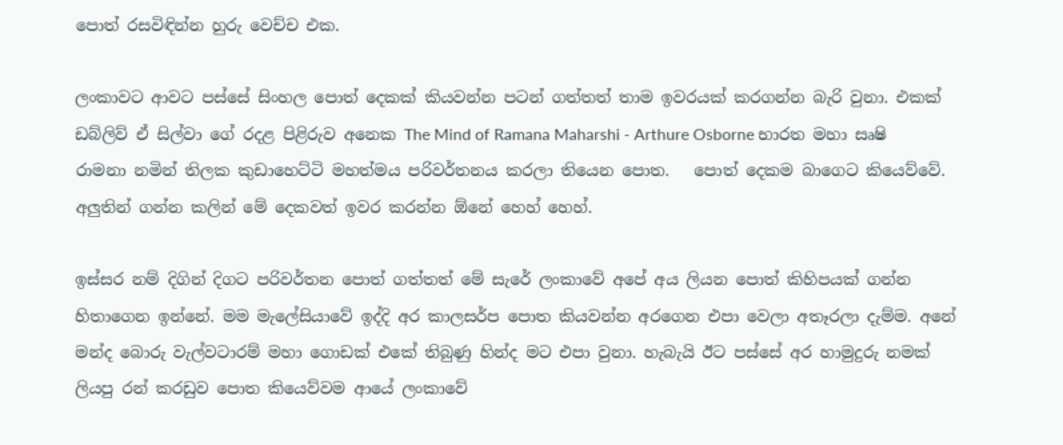පොත් රසවිඳින්න හුරු වෙච්ච එක.

ලංකාවට ආවට පස්සේ සිංහල පොත් දෙකක් කියවන්න පටන් ගත්තත් තාම ඉවරයක් කරගන්න බැරි වුනා. එකක් ඩබ්ලිව් ඒ සිල්වා ගේ රදළ පිළිරුව අනෙක The Mind of Ramana Maharshi - Arthure Osborne භාරත මහා සෘෂි රාමනා නමින් තිලක කුඩාහෙට්ටි මහත්මය පරිවර්තනය කරලා තියෙන පොත.   පොත් දෙකම බාගෙට කියෙව්වේ. අලුතින් ගන්න කලින් මේ දෙකවත් ඉවර කරන්න ඕනේ හෙහ් හෙහ්.

ඉස්සර නම් දිගින් දිගට පරිවර්තන පොත් ගත්තත් මේ සැරේ ලංකාවේ අපේ අය ලියන පොත් කිහිපයක් ගන්න හිතාගෙන ඉන්නේ. මම මැලේසියාවේ ඉද්දි අර කාලසර්ප පොත කියවන්න අරගෙන එපා වෙලා අතෑරලා දැම්ම. අනේ මන්ද බොරු වැල්වටාරම් මහා ගොඩක් එකේ තිබුණු හින්ද මට එපා වුනා. හැබැයි ඊට පස්සේ අර හාමුදුරු නමක් ලියපු රන් කරඩුව පොත කියෙව්වම ආයේ ලංකාවේ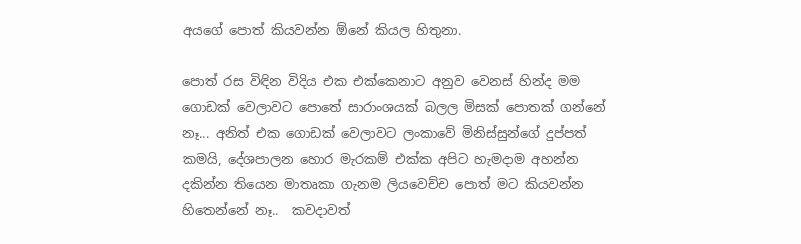අයගේ පොත් කියවන්න ඕනේ කියල හිතුනා.

පොත් රස විඳින විදිය එක එක්කෙනාට අනුව වෙනස් හින්ද මම ගොඩක් වෙලාවට පොතේ සාරාංශයක් බලල මිසක් පොතක් ගන්නේ නෑ... අනිත් එක ගොඩක් වෙලාවට ලංකාවේ මිනිස්සුන්ගේ දුප්පත් කමයි, දේශපාලන හොර මැරකම් එක්ක අපිට හැමදාම අහන්න දකින්න තියෙන මාතෘකා ගැනම ලියවෙච්ච පොත් මට කියවන්න හිතෙන්නේ නෑ..  කවදාවත්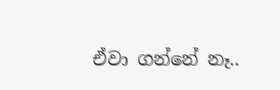ඒවා ගන්නේ නෑ..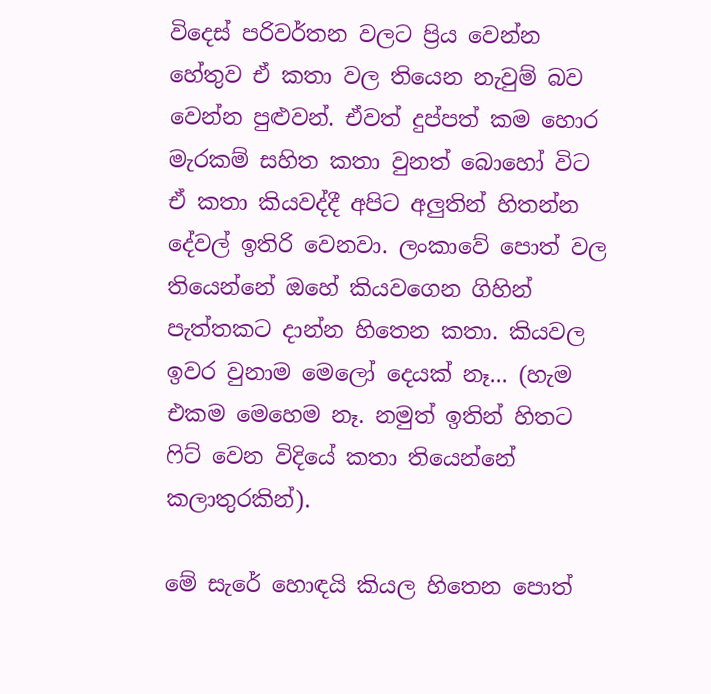විදෙස් පරිවර්තන වලට ප්‍රිය වෙන්න හේතුව ඒ කතා වල තියෙන නැවුම් බව වෙන්න පුළුවන්. ඒවත් දුප්පත් කම හොර මැරකම් සහිත කතා වුනත් බොහෝ විට ඒ කතා කියවද්දී අපිට අලුතින් හිතන්න දේවල් ඉතිරි වෙනවා. ලංකාවේ පොත් වල තියෙන්නේ ඔහේ කියවගෙන ගිහින් පැත්තකට දාන්න හිතෙන කතා. කියවල ඉවර වුනාම මෙලෝ දෙයක් නෑ... (හැම එකම මෙහෙම නෑ. නමුත් ඉතින් හිතට ෆිට් වෙන විදියේ කතා තියෙන්නේ කලාතුරකින්).

මේ සැරේ හොඳයි කියල හිතෙන පොත්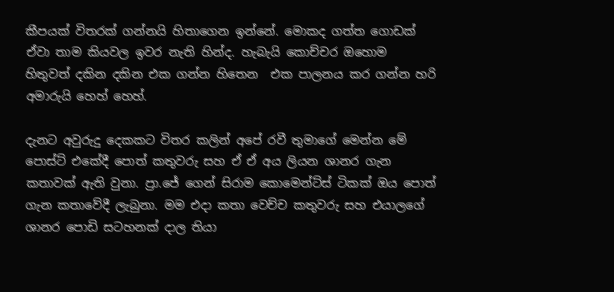කීපයක් විතරක් ගන්නයි හිතාගෙන ඉන්නේ. මොකද ගත්ත ගොඩක් ඒවා තාම කියවල ඉවර නැති හින්ද. හැබැයි කොච්චර ඔහොම හිතුවත් දකින දකින එක ගන්න හිතෙන  එක පාලනය කර ගන්න හරි අමාරුයි හෙහ් හෙහ්.

දැනට අවුරුදු දෙකකට විතර කලින් අපේ රවී තුමාගේ මෙන්න මේ පොස්ට් එකේදී පොත් කතුවරු සහ ඒ ඒ අය ලියන ශානර ගැන කතාවක් ඇති වුනා. ප්‍රා.ජේ ගෙන් සිරාම කොමෙන්ට්ස් ටිකක් ඔය පොත් ගැන කතාවේදී ලැබුනා. මම එදා කතා වෙච්ච කතුවරු සහ එයාලගේ ශානර පොඩි සටහනක් දාල තියා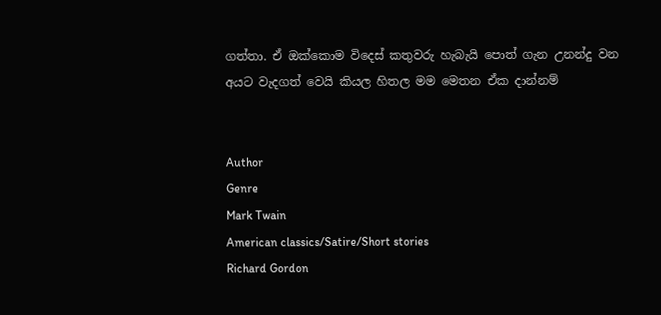ගත්තා. ඒ ඔක්කොම විදෙස් කතුවරු හැබැයි පොත් ගැන උනන්දු වන අයට වැදගත් වෙයි කියල හිතල මම මෙතන ඒක දාන්නම්


Author
Genre
Mark Twain
American classics/Satire/Short stories
Richard Gordon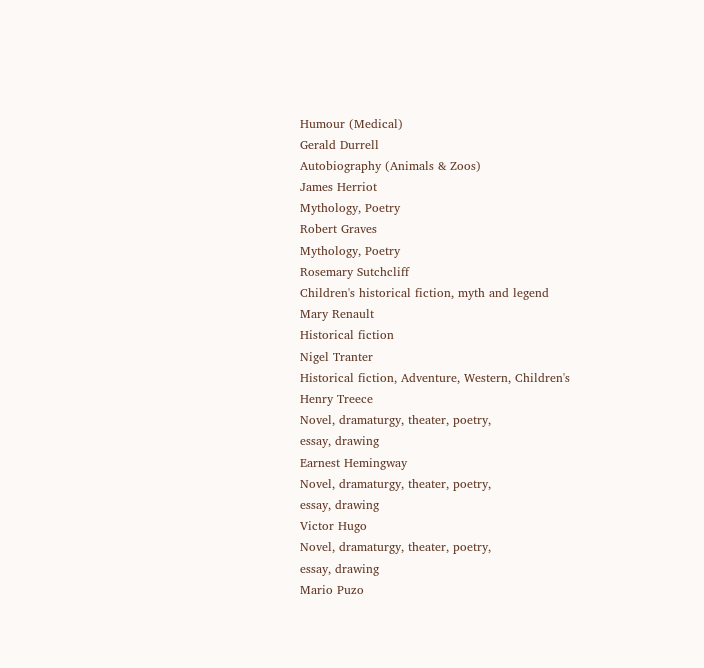Humour (Medical)
Gerald Durrell
Autobiography (Animals & Zoos)
James Herriot
Mythology, Poetry
Robert Graves
Mythology, Poetry
Rosemary Sutchcliff
Children's historical fiction, myth and legend
Mary Renault
Historical fiction
Nigel Tranter
Historical fiction, Adventure, Western, Children's
Henry Treece
Novel, dramaturgy, theater, poetry,
essay, drawing
Earnest Hemingway
Novel, dramaturgy, theater, poetry,
essay, drawing
Victor Hugo
Novel, dramaturgy, theater, poetry,
essay, drawing
Mario Puzo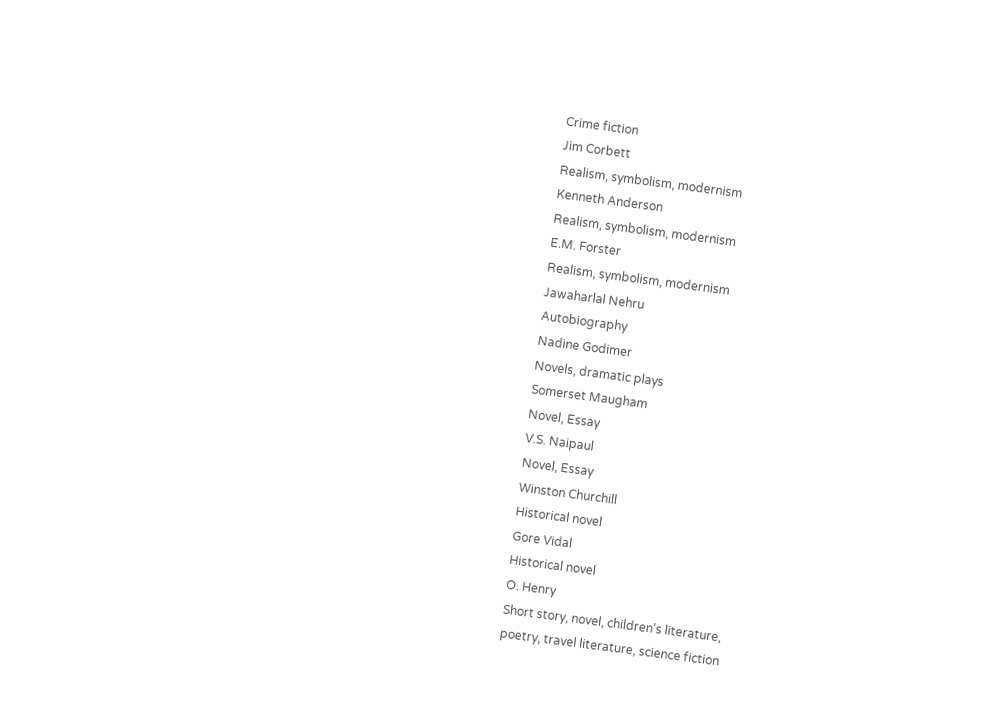Crime fiction
Jim Corbett
Realism, symbolism, modernism
Kenneth Anderson
Realism, symbolism, modernism
E.M. Forster
Realism, symbolism, modernism
Jawaharlal Nehru
Autobiography
Nadine Godimer
Novels, dramatic plays
Somerset Maugham
Novel, Essay
V.S. Naipaul
Novel, Essay
Winston Churchill
Historical novel
Gore Vidal
Historical novel
O. Henry
Short story, novel, children's literature,
poetry, travel literature, science fiction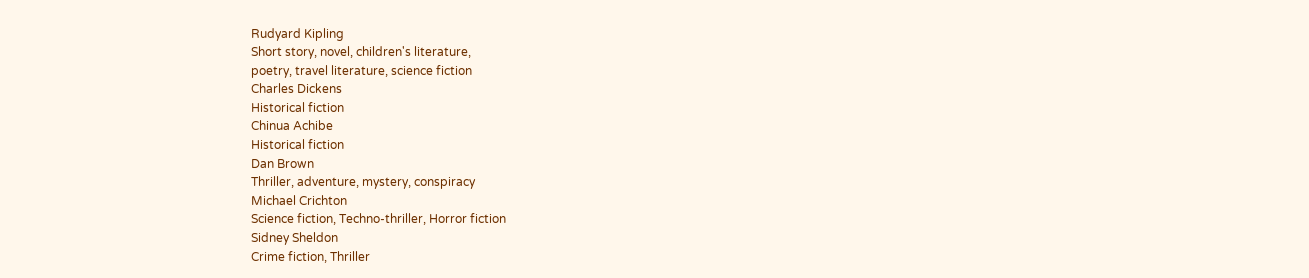Rudyard Kipling
Short story, novel, children's literature,
poetry, travel literature, science fiction
Charles Dickens
Historical fiction
Chinua Achibe
Historical fiction
Dan Brown
Thriller, adventure, mystery, conspiracy
Michael Crichton
Science fiction, Techno-thriller, Horror fiction
Sidney Sheldon
Crime fiction, Thriller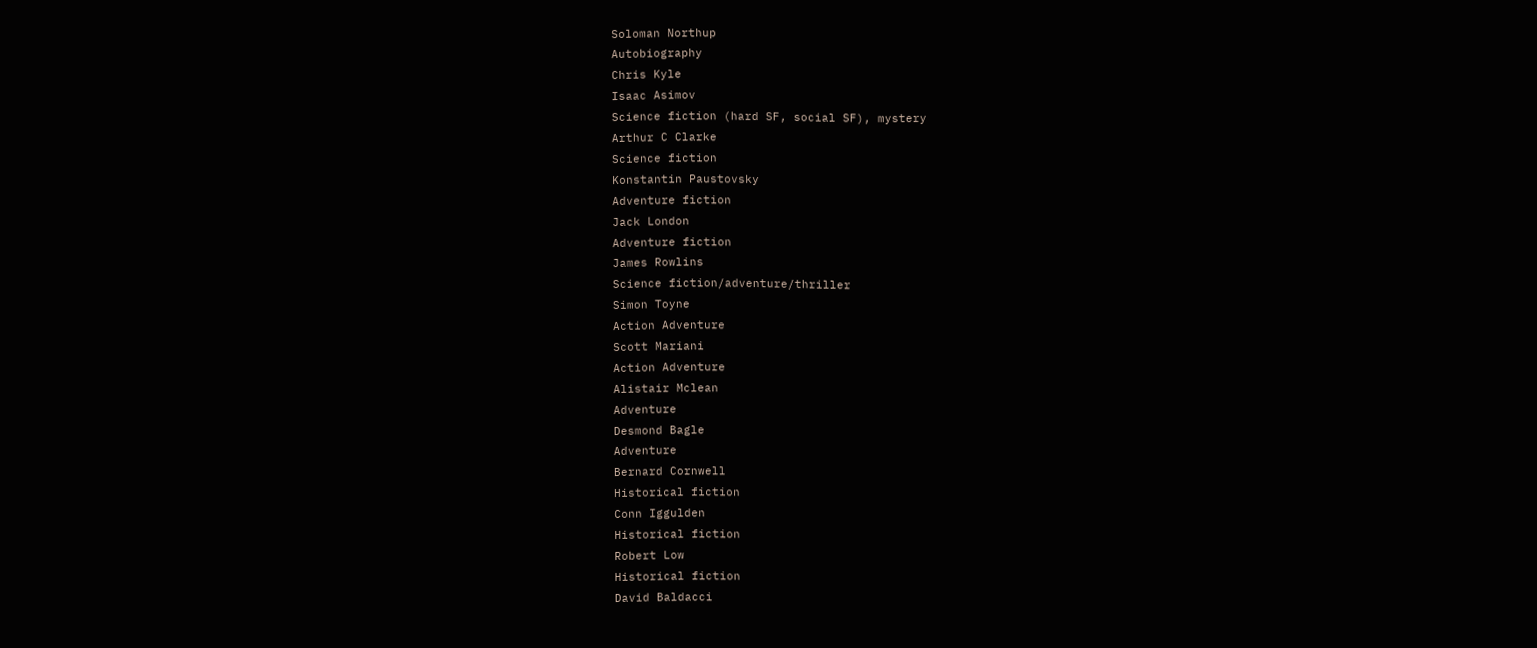Soloman Northup
Autobiography
Chris Kyle
Isaac Asimov
Science fiction (hard SF, social SF), mystery
Arthur C Clarke
Science fiction
Konstantin Paustovsky
Adventure fiction
Jack London
Adventure fiction
James Rowlins
Science fiction/adventure/thriller
Simon Toyne
Action Adventure
Scott Mariani
Action Adventure
Alistair Mclean
Adventure
Desmond Bagle
Adventure
Bernard Cornwell
Historical fiction
Conn Iggulden
Historical fiction
Robert Low
Historical fiction
David Baldacci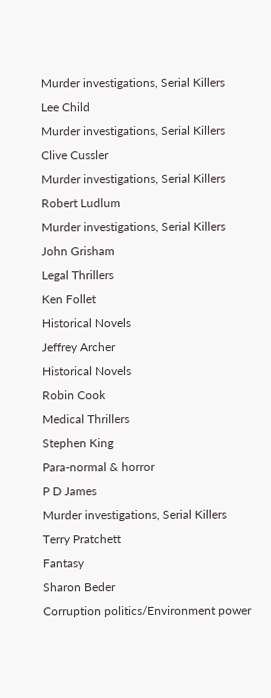Murder investigations, Serial Killers
Lee Child
Murder investigations, Serial Killers
Clive Cussler
Murder investigations, Serial Killers
Robert Ludlum
Murder investigations, Serial Killers
John Grisham
Legal Thrillers
Ken Follet
Historical Novels
Jeffrey Archer
Historical Novels
Robin Cook
Medical Thrillers
Stephen King
Para-normal & horror
P D James
Murder investigations, Serial Killers
Terry Pratchett
Fantasy
Sharon Beder
Corruption politics/Environment power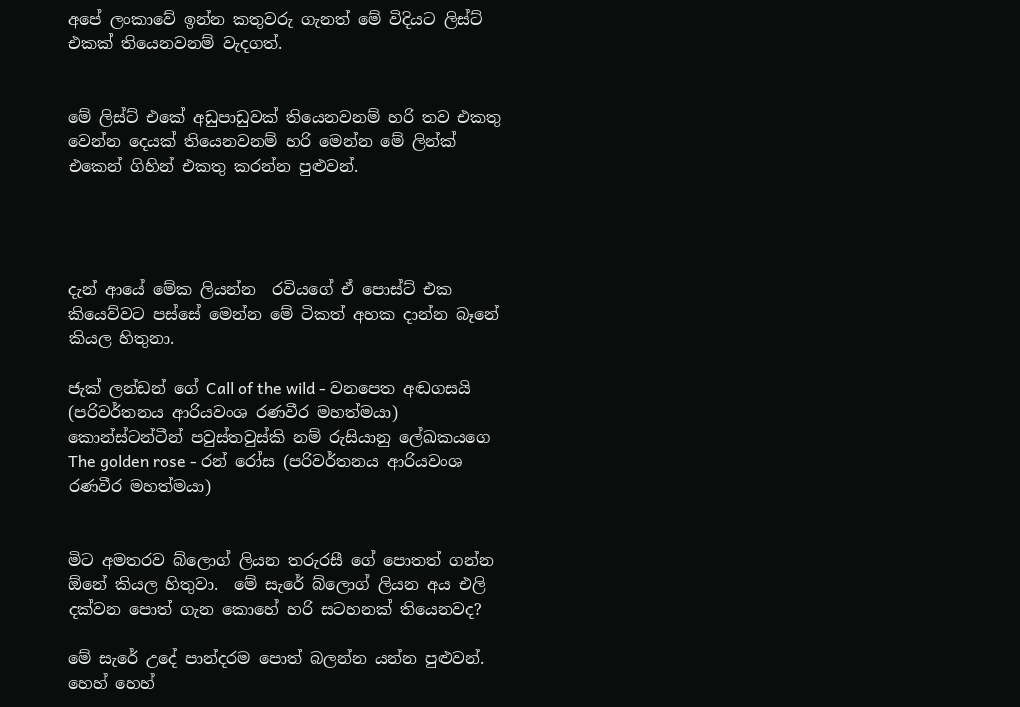අපේ ලංකාවේ ඉන්න කතුවරු ගැනත් මේ විදියට ලිස්ට් එකක් තියෙනවනම් වැදගත්.


මේ ලිස්ට් එකේ අඩුපාඩුවක් තියෙනවනම් හරි තව එකතු වෙන්න දෙයක් තියෙනවනම් හරි මෙන්න මේ ලින්ක් එකෙන් ගිහින් එකතු කරන්න පුළුවන්.




දැන් ආයේ මේක ලියන්න  රවියගේ ඒ පොස්ට් එක කියෙව්වට පස්සේ මෙන්න මේ ටිකත් අහක දාන්න බෑනේ කියල හිතුනා.

ජැක් ලන්ඩන් ගේ Call of the wild - වනපෙත අඬගසයි (පරිවර්තනය ආරියවංශ රණවීර මහත්මයා)
කොන්ස්ටන්ටීන් පවුස්තවුස්කි නම් රුසියානු ලේඛකයගෙ The golden rose - රන් රෝස (පරිවර්තනය ආරියවංශ රණවීර මහත්මයා)


මිට අමතරව බ්ලොග් ලියන තරුරසී ගේ පොතත් ගන්න ඕනේ කියල හිතුවා.  මේ සැරේ බ්ලොග් ලියන අය එලි දක්වන පොත් ගැන කොහේ හරි සටහනක් තියෙනවද?

මේ සැරේ උදේ පාන්දරම පොත් බලන්න යන්න පුළුවන්. හෙහ් හෙහ්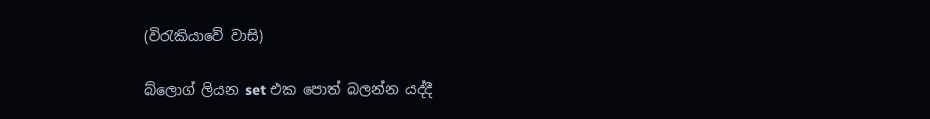(විරැකියාවේ වාසි)

බ්ලොග් ලියන set එක පොත් බලන්න යද්දී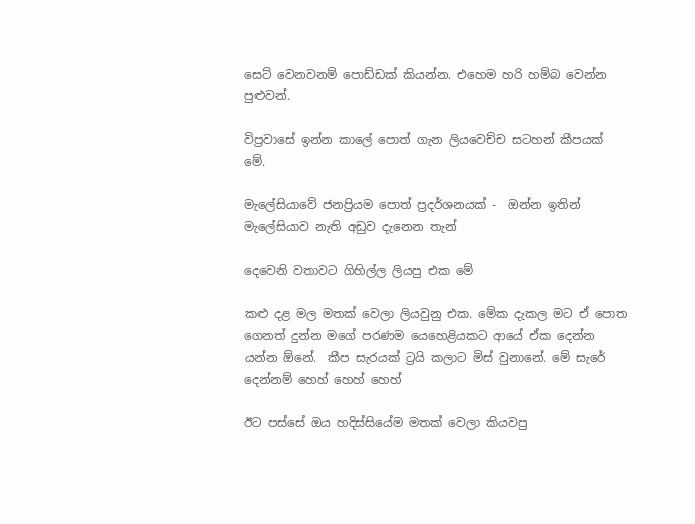සෙට් වෙනවනම් පොඩ්ඩක් කියන්න. එහෙම හරි හම්බ වෙන්න පුළුවන්.

විප්‍රවාසේ ඉන්න කාලේ පොත් ගැන ලියවෙච්ච සටහන් කීපයක් මේ.

මැලේසියාවේ ජනප්‍රියම පොත් ප්‍රදර්ශනයක් -  ඔන්න ඉතින් මැලේසියාව නැති අඩුව දැනෙන තැන්

දෙවෙනි වතාවට ගිහිල්ල ලියපු එක මේ

කළු දළ මල මතක් වෙලා ලියවුනු එක. මේක දැකල මට ඒ පොත ගෙනත් දුන්න මගේ පරණම යෙහෙළියකට ආයේ ඒක දෙන්න යන්න ඕනේ.  කීප සැරයක් ට්‍රයි කලාට මිස් වුනානේ. මේ සැරේ දෙන්නම් හෙහ් හෙහ් හෙහ්

ඊට පස්සේ ඔය හදිස්සියේම මතක් වෙලා කියවපු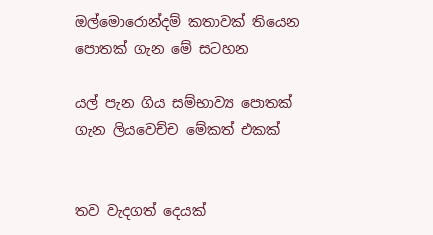ඔල්මොරොන්දම් කතාවක් තියෙන පොතක් ගැන මේ සටහන

යල් පැන ගිය සම්භාව්‍ය පොතක් ගැන ලියවෙච්ච මේකත් එකක්


තව වැදගත් දෙයක්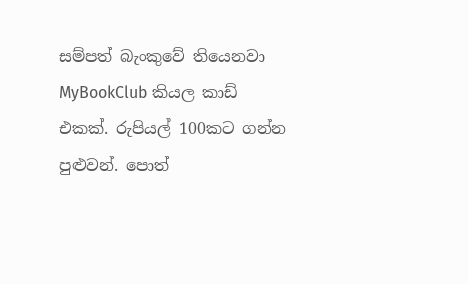සම්පත් බැංකුවේ තියෙනවා MyBookClub කියල කාඩ් එකක්. රුපියල් 100කට ගන්න පුළුවන්. පොත්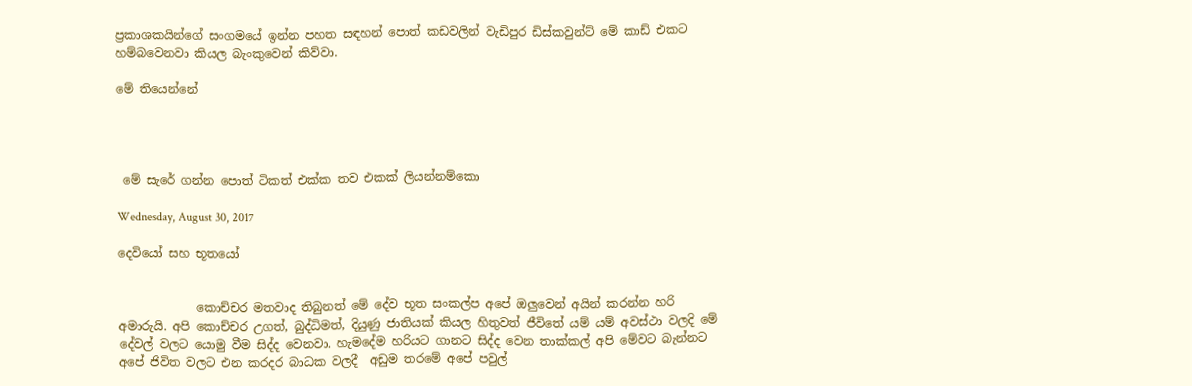ප්‍රකාශකයින්ගේ සංගමයේ ඉන්න පහත සඳහන් පොත් කඩවලින් වැඩිපුර ඩිස්කවුන්ට් මේ කාඩ් එකට හම්බවෙනවා කියල බැංකුවෙන් කිව්වා.

මේ තියෙන්නේ




 මේ සැරේ ගන්න පොත් ටිකත් එක්ක තව එකක් ලියන්නම්කො

Wednesday, August 30, 2017

දෙවියෝ සහ භූතයෝ


             කොච්චර මතවාද තිබුනත් මේ දේව භූත සංකල්ප අපේ ඔලුවෙන් අයින් කරන්න හරි අමාරුයි. අපි කොච්චර උගත්, බුද්ධිමත්, දියුණු ජාතියක් කියල හිතුවත් ජීවිතේ යම් යම් අවස්ථා වලදි මේ දේවල් වලට යොමු වීම සිද්ද වෙනවා. හැමදේම හරියට ගානට සිද්ද වෙන තාක්කල් අපි මේවට බැන්නට අපේ ජිවිත වලට එන කරදර බාධක වලදී  අඩුම තරමේ අපේ පවුල්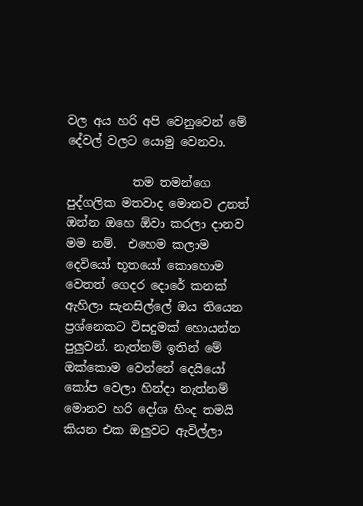වල අය හරි අපි වෙනුවෙන් මේ දේවල් වලට යොමු වෙනවා.

           තම තමන්ගෙ පුද්ගලික මතවාද මොනව උනත් ඔන්න ඔහෙ ඕවා කරලා දානව මම නම්.  එහෙම කලාම දෙවියෝ භූතයෝ කොහොම වෙතත් ගෙදර දොරේ කනක් ඇහිලා සැනසිල්ලේ ඔය තියෙන ප්‍රශ්නෙකට විසදුමක් හොයන්න පුලුවන්. නැත්නම් ඉතින් මේ ඔක්කොම වෙන්නේ දෙයියෝ කෝප වෙලා හින්දා නැත්නම් මොනව හරි දෝශ හිංද තමයි කියන එක ඔලුවට ඇවිල්ලා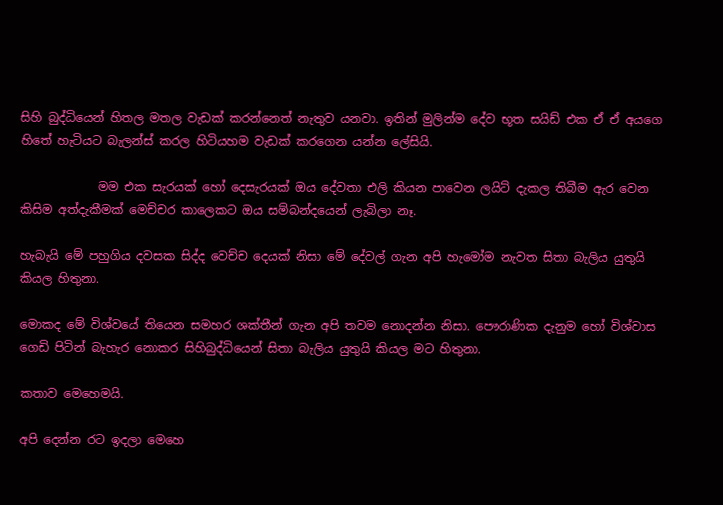සිහි බුද්ධියෙන් හිතල මතල වැඩක් කරන්නෙත් නැතුව යනවා. ඉතින් මුලින්ම දේව භූත සයිඩ් එක ඒ ඒ අයගෙ හිතේ හැටියට බැලන්ස් කරල හිටියහම වැඩක් කරගෙන යන්න ලේසියි.

             මම එක සැරයක් හෝ දෙසැරයක් ඔය දේවතා එලි කියන පාවෙන ලයිට් දැකල තිබීම ඇර වෙන කිසිම අත්දැකීමක් මෙච්චර කාලෙකට ඔය සම්බන්දයෙන් ලැබිලා නෑ.

හැබැයි මේ පහුගිය දවසක සිද්ද වෙච්ච දෙයක් නිසා මේ දේවල් ගැන අපි හැමෝම නැවත සිතා බැලිය යුතුයි කියල හිතුනා.

මොකද මේ විශ්වයේ තියෙන සමහර ශක්තීන් ගැන අපි තවම නොදන්න නිසා. පෞරාණික දැනුම හෝ විශ්වාස ගෙඩි පිටින් බැහැර නොකර සිහිබුද්ධියෙන් සිතා බැලිය යුතුයි කියල මට හිතුනා.

කතාව මෙහෙමයි.

අපි දෙන්න රට ඉදලා මෙහෙ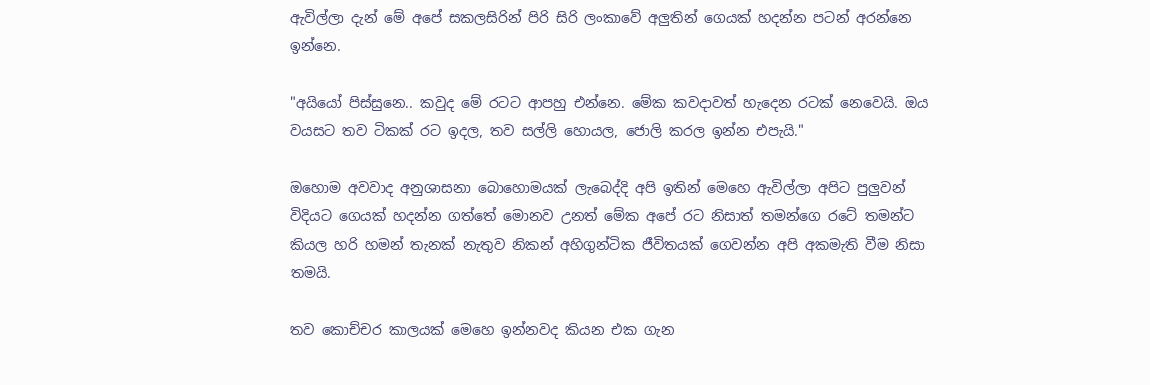ඇවිල්ලා දැන් මේ අපේ සකලසිරින් පිරි සිරි ලංකාවේ අලුතින් ගෙයක් හදන්න පටන් අරන්නෙ ඉන්නෙ.

"අයියෝ පිස්සුනෙ.. කවුද මේ රටට ආපහු එන්නෙ. මේක කවදාවත් හැදෙන රටක් නෙවෙයි. ඔය වයසට තව ටිකක් රට ඉදල, තව සල්ලි හොයල, ජොලි කරල ඉන්න එපැයි."

ඔහොම අවවාද අනුශාසනා බොහොමයක් ලැබෙද්දි අපි ඉතින් මෙහෙ ඇවිල්ලා අපිට පුලුවන් විදියට ගෙයක් හදන්න ගත්තේ මොනව උනත් මේක අපේ රට නිසාත් තමන්ගෙ රටේ තමන්ට කියල හරි හමන් තැනක් නැතුව නිකන් අහිගුන්ටික ජීවිතයක් ගෙවන්න අපි අකමැති වීම නිසා තමයි.

තව කොච්චර කාලයක් මෙහෙ ඉන්නවද කියන එක ගැන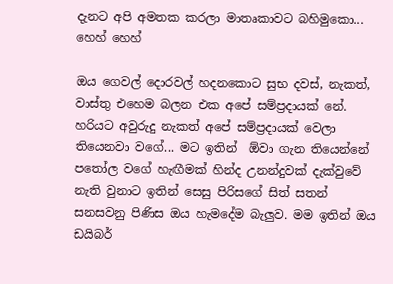දැනට අපි අමතක කරලා මාතෘකාවට බහිමුකො... හෙහ් හෙහ්

ඔය ගෙවල් දොරවල් හදනකොට සුභ දවස්, නැකත්, වාස්තු එහෙම බලන එක අපේ සම්ප්‍රදායක් නේ. හරියට අවුරුදු නැකත් අපේ සම්ප්‍රදායක් වෙලා තියෙනවා වගේ... මට ඉතින්  ඕවා ගැන තියෙන්නේ පතෝල වගේ හැඟීමක් හින්ද උනන්දුවක් දැක්වුවේ නැති වුනාට ඉතින් සෙසු පිරිසගේ සිත් සතන් සනසවනු පිණිස ඔය හැමදේම බැලුව. මම ඉතින් ඔය ඩයිබර්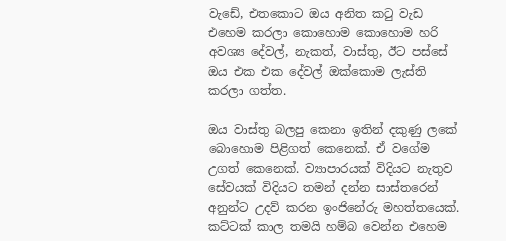වැඩේ, එතකොට ඔය අනිත කටු වැඩ එහෙම කරලා කොහොම කොහොම හරි අවශ්‍ය දේවල්, නැකත්, වාස්තු, ඊට පස්සේ ඔය එක එක දේවල් ඔක්කොම ලැස්ති කරලා ගත්ත.

ඔය වාස්තු බලපු කෙනා ඉතින් දකුණු ලකේ බොහොම පිළිගත් කෙනෙක්. ඒ වගේම උගත් කෙනෙක්. ව්‍යාපාරයක් විදියට නැතුව සේවයක් විදියට තමන් දන්න සාස්තරෙන් අනුන්ට උදව් කරන ඉංජිනේරු මහත්තයෙක්. කට්ටක් කාල තමයි හම්බ වෙන්න එහෙම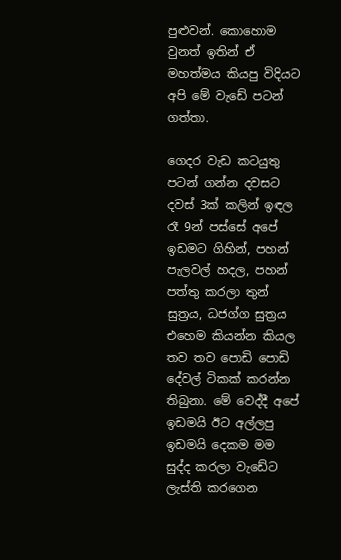පුළුවන්. කොහොම වුනත් ඉතින් ඒ මහත්මය කියපු විදියට අපි මේ වැඩේ පටන් ගත්තා.

ගෙදර වැඩ කටයුතු පටන් ගන්න දවසට දවස් 3ක් කලින් ඉඳල රෑ 9න් පස්සේ අපේ ඉඩමට ගිහින්, පහන් පැලවල් හදල, පහන් පත්තු කරලා තුන් සුත්‍රය, ධජග්ග සුත්‍රය එහෙම කියන්න කියල තව තව පොඩි පොඩි දේවල් ටිකක් කරන්න තිබුනා. මේ වෙද්දී අපේ ඉඩමයි ඊට අල්ලපු ඉඩමයි දෙකම මම සුද්ද කරලා වැඩේට ලැස්ති කරගෙන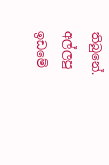තිබුනේ. අල්ලපු ඉඩමේ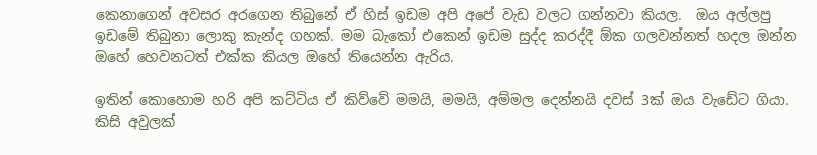කෙනාගෙන් අවසර අරගෙන තිබුනේ ඒ හිස් ඉඩම අපි අපේ වැඩ වලට ගන්නවා කියල.  ඔය අල්ලපු ඉඩමේ තිබුනා ලොකු කැන්ද ගහක්. මම බැකෝ එකෙන් ඉඩම සුද්ද කරද්දී ඕක ගලවන්නත් හදල ඔන්න ඔහේ හෙවනටත් එක්ක කියල ඔහේ තියෙන්න ඇරිය.

ඉතින් කොහොම හරි අපි කට්ටිය ඒ කිව්වේ මමයි, මමයි, අම්මල දෙන්නයි දවස් 3ක් ඔය වැඩේට ගියා. කිසි අවුලක්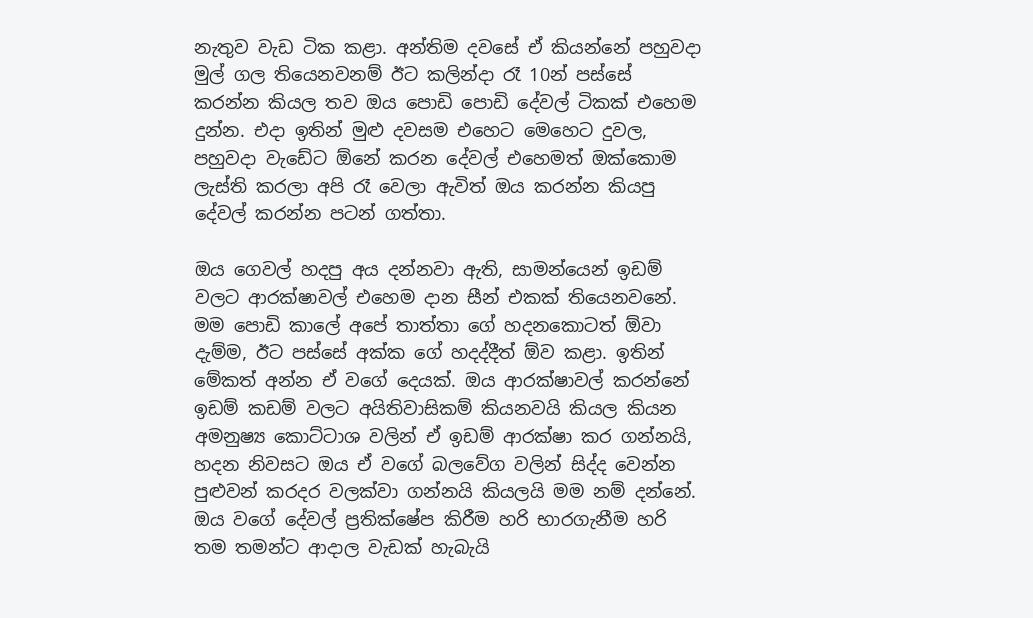නැතුව වැඩ ටික කළා. අන්තිම දවසේ ඒ කියන්නේ පහුවදා මුල් ගල තියෙනවනම් ඊට කලින්දා රෑ 10න් පස්සේ කරන්න කියල තව ඔය පොඩි පොඩි දේවල් ටිකක් එහෙම දුන්න. එදා ඉතින් මුළු දවසම එහෙට මෙහෙට දුවල, පහුවදා වැඩේට ඕනේ කරන දේවල් එහෙමත් ඔක්කොම ලැස්ති කරලා අපි රෑ වෙලා ඇවිත් ඔය කරන්න කියපු දේවල් කරන්න පටන් ගත්තා.

ඔය ගෙවල් හදපු අය දන්නවා ඇති, සාමන්යෙන් ඉඩම් වලට ආරක්ෂාවල් එහෙම දාන සීන් එකක් තියෙනවනේ. මම පොඩි කාලේ අපේ තාත්තා ගේ හදනකොටත් ඕවා දැම්ම, ඊට පස්සේ අක්ක ගේ හදද්දීත් ඕව කළා. ඉතින් මේකත් අන්න ඒ වගේ දෙයක්. ඔය ආරක්ෂාවල් කරන්නේ ඉඩම් කඩම් වලට අයිතිවාසිකම් කියනවයි කියල කියන අමනුෂ්‍ය කොට්ටාශ වලින් ඒ ඉඩම් ආරක්ෂා කර ගන්නයි, හදන නිවසට ඔය ඒ වගේ බලවේග වලින් සිද්ද වෙන්න පුළුවන් කරදර වලක්වා ගන්නයි කියලයි මම නම් දන්නේ. ඔය වගේ දේවල් ප්‍රතික්ෂේප කිරීම හරි භාරගැනීම හරි තම තමන්ට ආදාල වැඩක් හැබැයි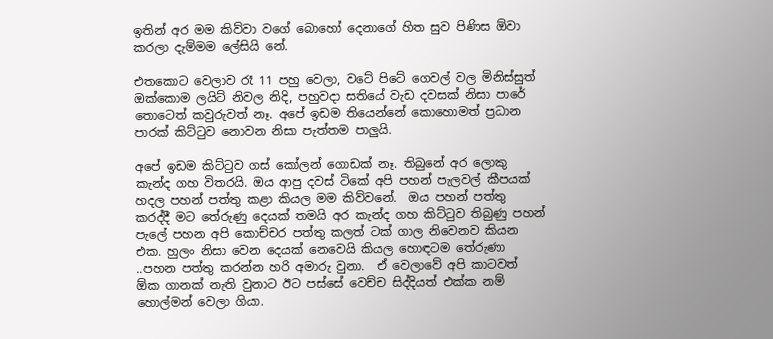ඉතින් අර මම කිව්වා වගේ බොහෝ දෙනාගේ හිත සුව පිණිස ඕවා කරලා දැම්මම ලේසියි නේ.

එතකොට වෙලාව රෑ 11 පහු වෙලා, වටේ පිටේ ගෙවල් වල මිනිස්සුත් ඔක්කොම ලයිට් නිවල නිදි, පහුවදා සතියේ වැඩ දවසක් නිසා පාරේ තොටෙත් කවුරුවත් නෑ. අපේ ඉඩම තියෙන්නේ කොහොමත් ප්‍රධාන පාරක් කිට්ටුව නොවන නිසා පැත්තම පාලුයි.

අපේ ඉඩම කිට්ටුව ගස් කෝලන් ගොඩක් නෑ. තිබුනේ අර ලොකු කැන්ද ගහ විතරයි. ඔය ආපු දවස් ටිකේ අපි පහන් පැලවල් කීපයක් හදල පහන් පත්තු කළා කියල මම කිව්වනේ.  ඔය පහන් පත්තු කරද්දී මට තේරුණු දෙයක් තමයි අර කැන්ද ගහ කිට්ටුව තිබුණු පහන් පැලේ පහන අපි කොච්චර පත්තු කලත් ටක් ගාල නිවෙනව කියන එක. හුලං නිසා වෙන දෙයක් නෙවෙයි කියල හොඳටම තේරුණා ..පහන පත්තු කරන්න හරි අමාරු වුනා.  ඒ වෙලාවේ අපි කාටවත් ඕක ගානක් නැති වුනාට ඊට පස්සේ වෙච්ච සිද්දියත් එක්ක නම් හොල්මන් වෙලා ගියා.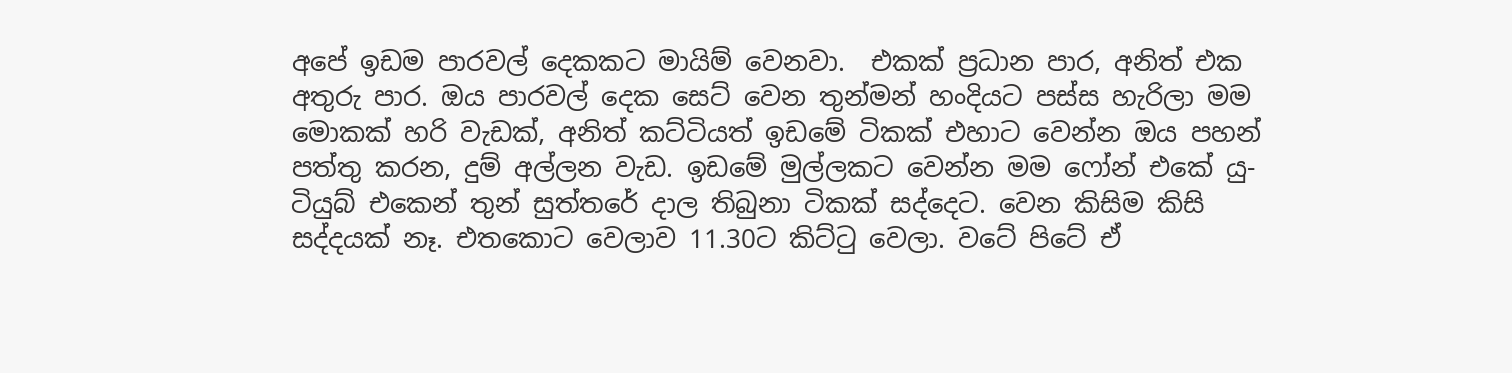අපේ ඉඩම පාරවල් දෙකකට මායිම් වෙනවා.  එකක් ප්‍රධාන පාර, අනිත් එක අතුරු පාර. ඔය පාරවල් දෙක සෙට් වෙන තුන්මන් හංදියට පස්ස හැරිලා මම මොකක් හරි වැඩක්, අනිත් කට්ටියත් ඉඩමේ ටිකක් එහාට වෙන්න ඔය පහන් පත්තු කරන, දුම් අල්ලන වැඩ. ඉඩමේ මුල්ලකට වෙන්න මම ෆෝන් එකේ යු-ටියුබ් එකෙන් තුන් සුත්තරේ දාල තිබුනා ටිකක් සද්දෙට. වෙන කිසිම කිසි සද්දයක් නෑ. එතකොට වෙලාව 11.30ට කිට්ටු වෙලා. වටේ පිටේ ඒ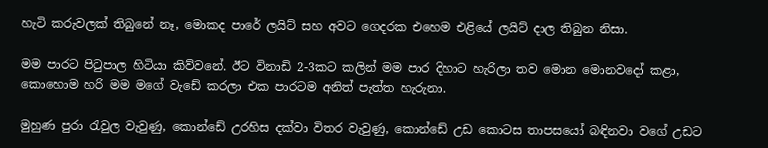හැටි කරුවලක් තිබුනේ නෑ, මොකද පාරේ ලයිට් සහ අවට ගෙදරක එහෙම එළියේ ලයිට් දාල තිබුන නිසා.

මම පාරට පිටුපාල හිටියා කිව්වනේ. ඊට විනාඩි 2-3කට කලින් මම පාර දිහාට හැරිලා තව මොන මොනවදෝ කළා, කොහොම හරි මම මගේ වැඩේ කරලා එක පාරටම අනිත් පැත්ත හැරුනා.

මුහුණ පුරා රැවුල වැවුණු, කොන්ඩේ උරහිස දක්වා විතර වැවුණු, කොන්ඩේ උඩ කොටස තාපසයෝ බඳිනවා වගේ උඩට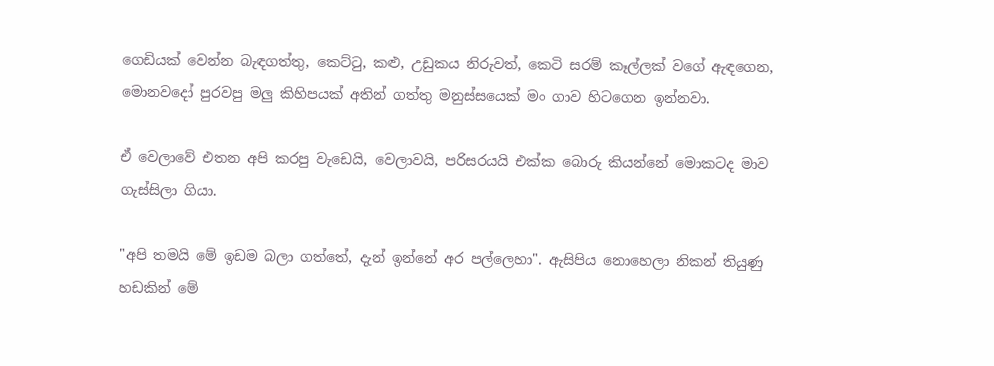ගෙඩියක් වෙන්න බැඳගත්තු, කෙට්ටු, කළු, උඩුකය නිරුවත්, කෙටි සරම් කෑල්ලක් වගේ ඇඳගෙන, මොනවදෝ පුරවපු මලු කිහිපයක් අතින් ගත්තු මනුස්සයෙක් මං ගාව හිටගෙන ඉන්නවා.

ඒ වෙලාවේ එතන අපි කරපු වැඩෙයි, වෙලාවයි, පරිසරයයි එක්ක බොරු කියන්නේ මොකටද මාව ගැස්සිලා ගියා.

"අපි තමයි මේ ඉඩම බලා ගත්තේ, දැන් ඉන්නේ අර පල්ලෙහා". ඇසිපිය නොහෙලා නිකන් තියුණු හඩකින් මේ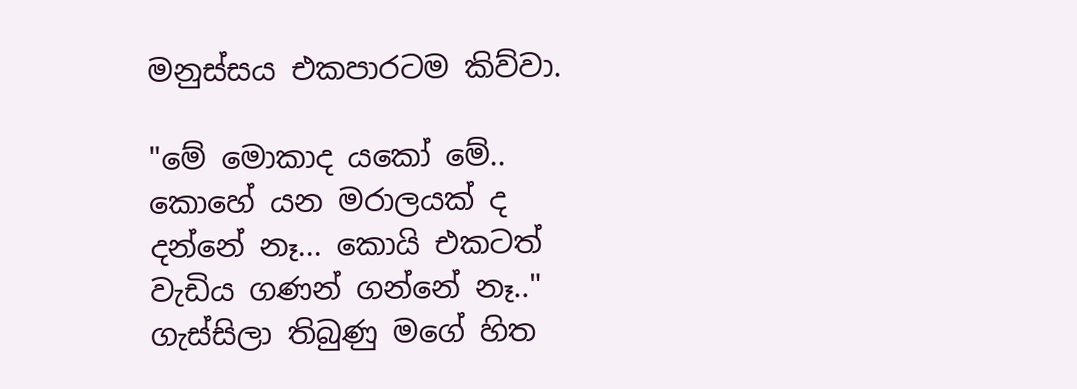මනුස්සය එකපාරටම කිව්වා.

"මේ මොකාද යකෝ මේ.. කොහේ යන මරාලයක් ද දන්නේ නෑ... කොයි එකටත් වැඩිය ගණන් ගන්නේ නෑ.." ගැස්සිලා තිබුණු මගේ හිත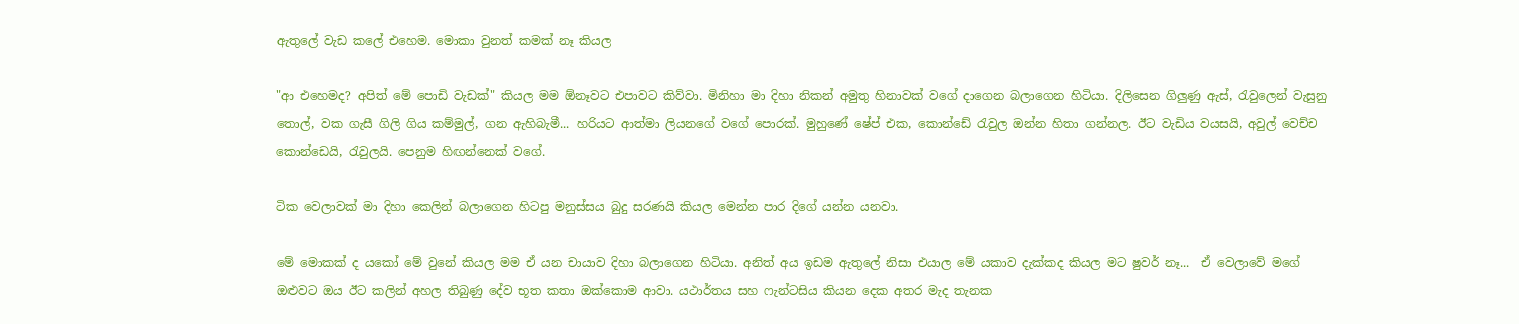ඇතුලේ වැඩ කලේ එහෙම. මොකා වුනත් කමක් නෑ කියල

"ආ එහෙමද? අපිත් මේ පොඩි වැඩක්" කියල මම ඕනෑවට එපාවට කිව්වා. මිනිහා මා දිහා නිකන් අමුතු හිනාවක් වගේ දාගෙන බලාගෙන හිටියා. දිලිසෙන ගිලුණු ඇස්, රැවුලෙන් වැසුනු තොල්, වක ගැසී ගිලි ගිය කම්මුල්, ගන ඇහිබැමී... හරියට ආත්මා ලියනගේ වගේ පොරක්. මුහුණේ ෂේප් එක, කොන්ඩේ රැවුල ඔන්න හිතා ගන්නල. ඊට වැඩිය වයසයි, අවුල් වෙච්ච කොන්ඩෙයි, රැවුලයි. පෙනුම හිඟන්නෙක් වගේ.

ටික වෙලාවක් මා දිහා කෙලින් බලාගෙන හිටපු මනුස්සය බුදු සරණයි කියල මෙන්න පාර දිගේ යන්න යනවා.

මේ මොකක් ද යකෝ මේ වුනේ කියල මම ඒ යන චායාව දිහා බලාගෙන හිටියා. අනිත් අය ඉඩම ඇතුලේ නිසා එයාල මේ යකාව දැක්කද කියල මට ෂුවර් නෑ...  ඒ වෙලාවේ මගේ ඔළුවට ඔය ඊට කලින් අහල තිබුණු දේව භූත කතා ඔක්කොම ආවා. යථාර්තය සහ ෆැන්ටසිය කියන දෙක අතර මැද තැනක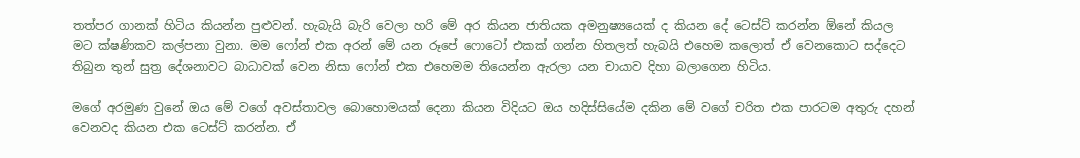තත්පර ගානක් හිටිය කියන්න පුළුවන්. හැබැයි බැරි වෙලා හරි මේ අර කියන ජාතියක අමනුෂ්‍යයෙක් ද කියන දේ ටෙස්ට් කරන්න ඕනේ කියල මට ක්ෂණිකව කල්පනා වුනා. මම ෆෝන් එක අරන් මේ යන රූපේ ෆොටෝ එකක් ගන්න හිතලත් හැබයි එහෙම කලොත් ඒ වෙනකොට සද්දෙට තිබුන තුන් සුත්‍ර දේශනාවට බාධාවක් වෙන නිසා ෆෝන් එක එහෙමම තියෙන්න ඇරලා යන චායාව දිහා බලාගෙන හිටිය.

මගේ අරමුණ වුනේ ඔය මේ වගේ අවස්තාවල බොහොමයක් දෙනා කියන විදියට ඔය හදිස්සියේම දකින මේ වගේ චරිත එක පාරටම අතුරු දහන් වෙනවද කියන එක ටෙස්ට් කරන්න. ඒ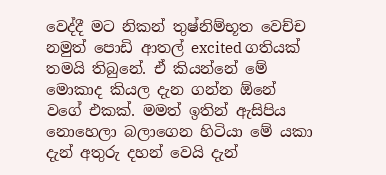වෙද්දී මට නිකන් තුෂ්නිම්භූත වෙච්ච නමුත් පොඩි ආතල් excited ගතියක් තමයි තිබුනේ. ඒ කියන්නේ මේ මොකාද කියල දැන ගන්න ඕනේ වගේ එකක්. මමත් ඉතින් ඇසිපිය නොහෙලා බලාගෙන හිටියා මේ යකා දැන් අතුරු දහන් වෙයි දැන්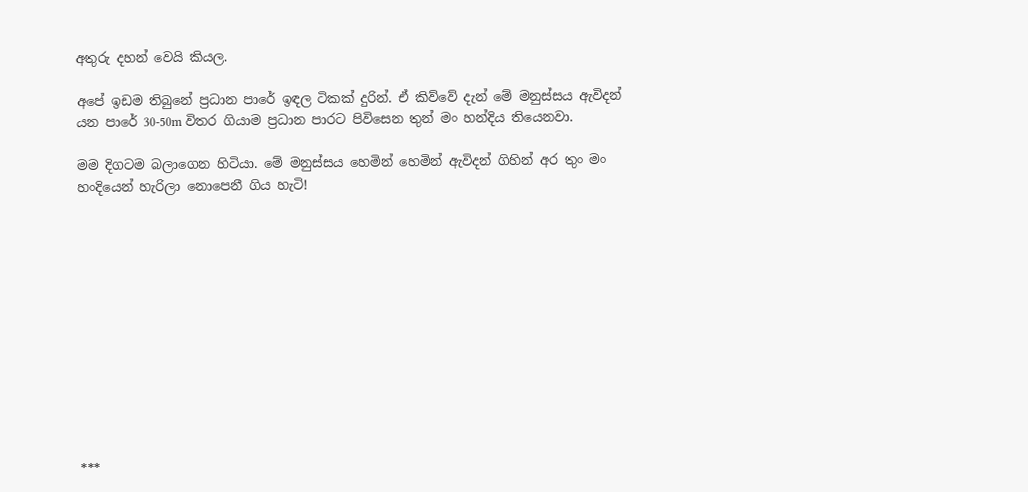අතුරු දහන් වෙයි කියල.

අපේ ඉඩම තිබුනේ ප්‍රධාන පාරේ ඉඳල ටිකක් දුරින්. ඒ කිව්වේ දැන් මේ මනුස්සය ඇවිදන් යන පාරේ 30-50m විතර ගියාම ප්‍රධාන පාරට පිවිසෙන තුන් මං හන්දිය තියෙනවා.

මම දිගටම බලාගෙන හිටියා. මේ මනුස්සය හෙමින් හෙමින් ඇවිදන් ගිහින් අර තුං මං හංදියෙන් හැරිලා නොපෙනී ගිය හැටි!












***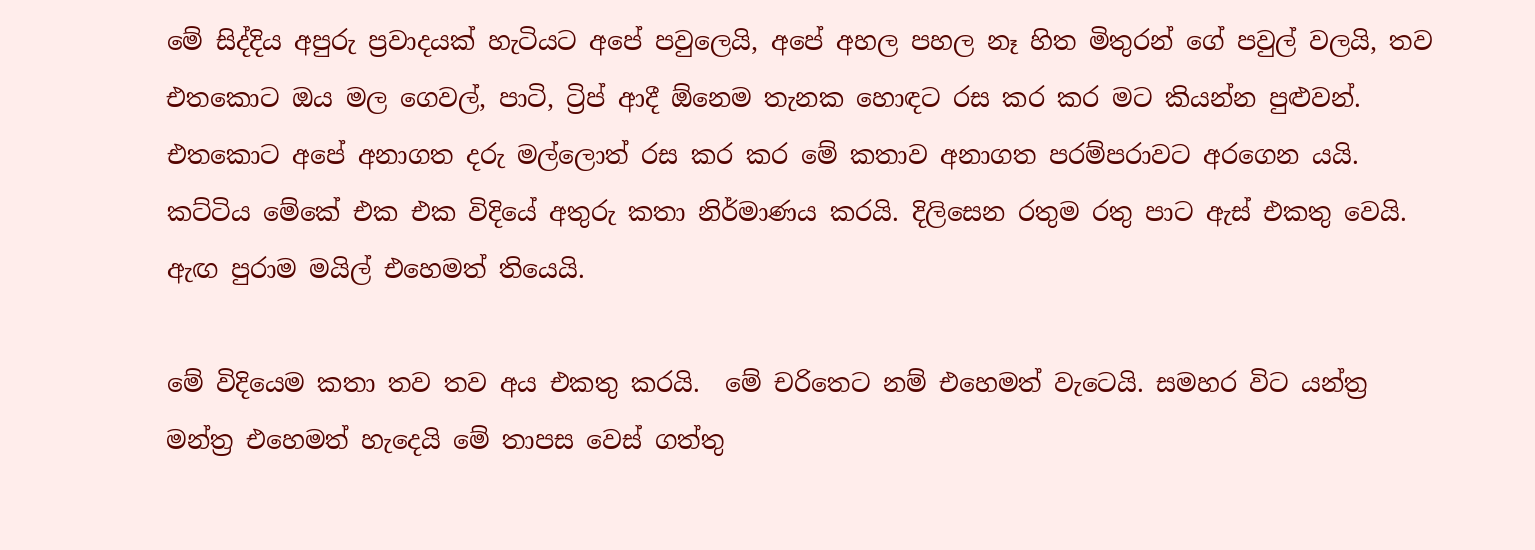මේ සිද්දිය අපුරු ප්‍රවාදයක් හැටියට අපේ පවුලෙයි, අපේ අහල පහල නෑ හිත මිතුරන් ගේ පවුල් වලයි, තව එතකොට ඔය මල ගෙවල්, පාටි, ට්‍රිප් ආදී ඕනෙම තැනක හොඳට රස කර කර මට කියන්න පුළුවන්. එතකොට අපේ අනාගත දරු මල්ලොත් රස කර කර මේ කතාව අනාගත පරම්පරාවට අරගෙන යයි. කට්ටිය මේකේ එක එක විදියේ අතුරු කතා නිර්මාණය කරයි. දිලිසෙන රතුම රතු පාට ඇස් එකතු වෙයි. ඇඟ පුරාම මයිල් එහෙමත් තියෙයි.

මේ විදියෙම කතා තව තව අය එකතු කරයි.  මේ චරිතෙට නම් එහෙමත් වැටෙයි. සමහර විට යන්ත්‍ර මන්ත්‍ර එහෙමත් හැදෙයි මේ තාපස වෙස් ගත්තු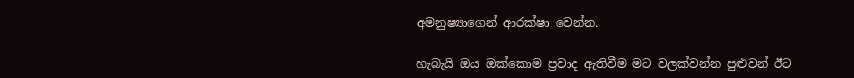අමනුෂ්‍යාගෙන් ආරක්ෂා වෙන්න.

හැබැයි ඔය ඔක්කොම ප්‍රවාද ඇතිවීම මට වලක්වන්න පුළුවන් ඊට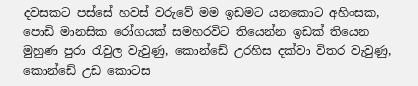දවසකට පස්සේ හවස් වරුවේ මම ඉඩමට යනකොට අහිංසක, පොඩි මානසික රෝගයක් සමහරවිට තියෙන්න ඉඩක් තියෙන මුහුණ පුරා රැවුල වැවුණු, කොන්ඩේ උරහිස දක්වා විතර වැවුණු, කොන්ඩේ උඩ කොටස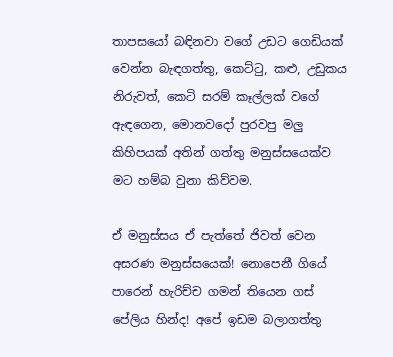තාපසයෝ බඳිනවා වගේ උඩට ගෙඩියක් වෙන්න බැඳගත්තු, කෙට්ටු, කළු, උඩුකය නිරුවත්, කෙටි සරම් කෑල්ලක් වගේ ඇඳගෙන, මොනවදෝ පුරවපු මලු කිහිපයක් අතින් ගත්තු මනුස්සයෙක්ව මට හම්බ වුනා කිව්වම.

ඒ මනුස්සය ඒ පැත්තේ ජිවත් වෙන අසරණ මනුස්සයෙක්! නොපෙනී ගියේ පාරෙන් හැරිච්ච ගමන් තියෙන ගස් පේලිය හින්ද! අපේ ඉඩම බලාගත්තු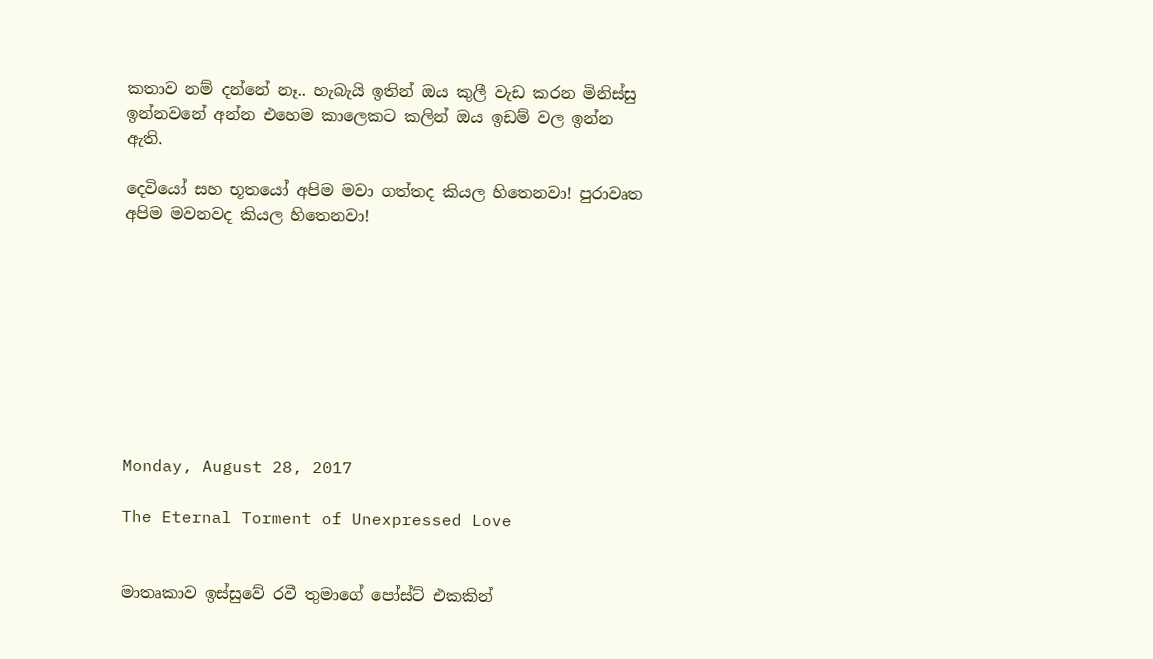කතාව නම් දන්නේ නෑ.. හැබැයි ඉතින් ඔය කුලී වැඩ කරන මිනිස්සු ඉන්නවනේ අන්න එහෙම කාලෙකට කලින් ඔය ඉඩම් වල ඉන්න ඇති.

දෙවියෝ සහ භූතයෝ අපිම මවා ගත්තද කියල හිතෙනවා! පුරාවෘත අපිම මවනවද කියල හිතෙනවා!









Monday, August 28, 2017

The Eternal Torment of Unexpressed Love


මාතෘකාව ඉස්සුවේ රවී තුමාගේ පෝස්ට් එකකින්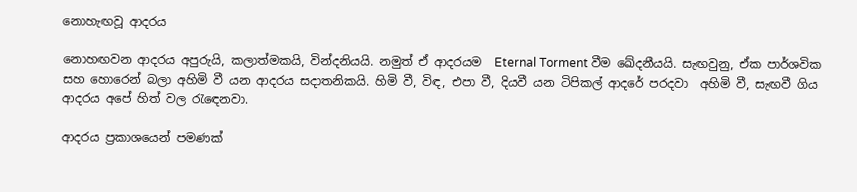නොහැඟවූ ආදරය

නොහඟවන ආදරය අපුරුයි, කලාත්මකයි, වින්දනියයි. නමුත් ඒ ආදරයම  Eternal Torment වීම ඛේදනීයයි. සැඟවුනු, ඒක පාර්ශවික සහ හොරෙන් බලා අහිමි වී යන ආදරය සදාතනිකයි. හිමි වී, විඳ, එපා වී, දියවී යන ටිපිකල් ආදරේ පරදවා  අහිමි වී, සැඟවී ගිය ආදරය අපේ හිත් වල රැඳෙනවා.

ආදරය ප්‍රකාශයෙන් පමණක්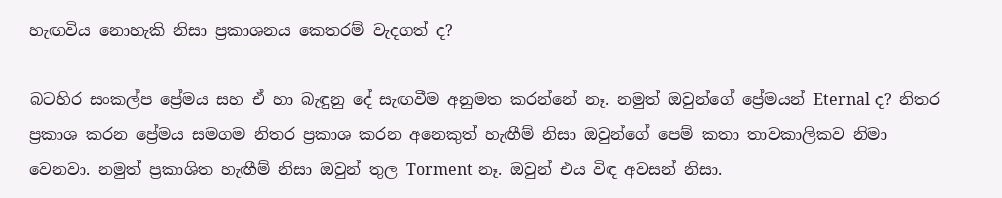හැඟවිය නොහැකි නිසා ප්‍රකාශනය කෙතරම් වැදගත් ද?

බටහිර සංකල්ප ප්‍රේමය සහ ඒ හා බැඳුනු දේ සැඟවීම අනුමත කරන්නේ නෑ. නමුත් ඔවුන්ගේ ප්‍රේමයන් Eternal ද? නිතර ප්‍රකාශ කරන ප්‍රේමය සමගම නිතර ප්‍රකාශ කරන අනෙකුත් හැඟීම් නිසා ඔවුන්ගේ පෙම් කතා තාවකාලිකව නිමා වෙනවා. නමුත් ප්‍රකාශිත හැඟීම් නිසා ඔවුන් තුල Torment නෑ. ඔවුන් එය විඳ අවසන් නිසා.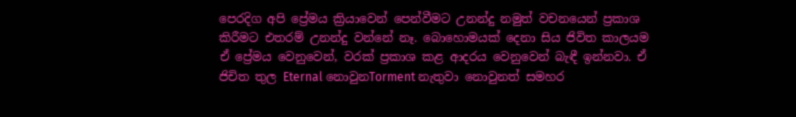පෙරදිග අපි ප්‍රේමය ක්‍රියාවෙන් පෙන්වීමට උනන්දු නමුත් වචනයෙන් ප්‍රකාශ කිරීමට එතරම් උනන්දු වන්නේ නෑ. බොහොමයක් දෙනා සිය ජිවිත කාලයම ඒ ප්‍රේමය වෙනුවෙන්, වරක් ප්‍රකාශ කළ ආදරය වෙනුවෙන් බැඳී ඉන්නවා. ඒ ජිචිත තුල Eternal නොවුනTorment නැතුවා නොවුනත් සමහර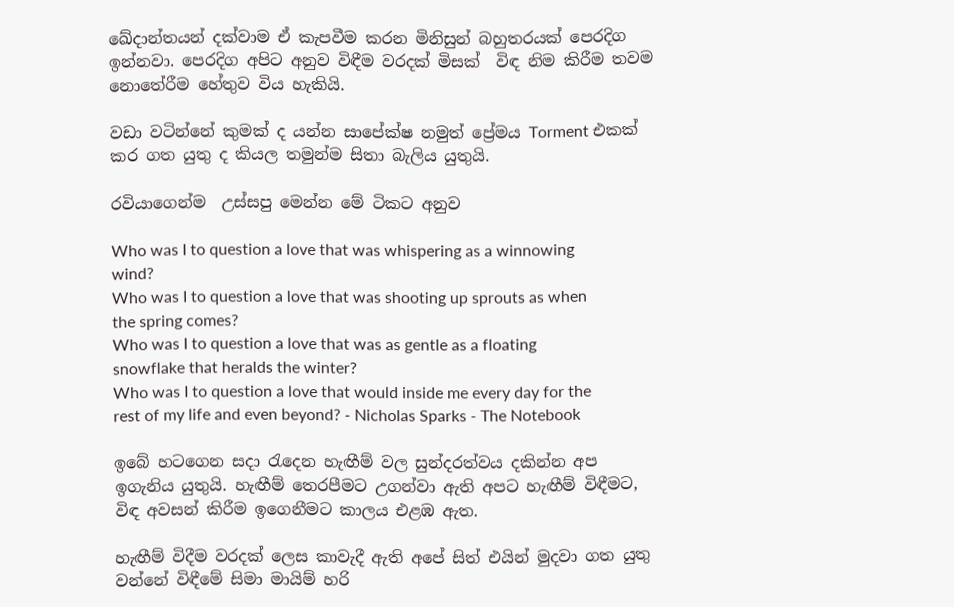ඛේදාන්තයන් දක්වාම ඒ කැපවීම කරන මිනිසුන් බහුතරයක් පෙරදිග ඉන්නවා. පෙරදිග අපිට අනුව විඳීම වරදක් මිසක්  විඳ නිම කිරීම තවම නොතේරීම හේතුව විය හැකියි.

වඩා වටින්නේ කුමක් ද යන්න සාපේක්ෂ නමුත් ප්‍රේමය Torment එකක් කර ගත යුතු ද කියල තමුන්ම සිතා බැලිය යුතුයි.

රවියාගෙන්ම  උස්සපු මෙන්න මේ ටිකට අනුව

Who was I to question a love that was whispering as a winnowing wind?
Who was I to question a love that was shooting up sprouts as when the spring comes?
Who was I to question a love that was as gentle as a floating snowflake that heralds the winter?
Who was I to question a love that would inside me every day for the rest of my life and even beyond? - Nicholas Sparks - The Notebook

ඉබේ හටගෙන සදා රැදෙන හැඟීම් වල සුන්දරත්වය දකින්න අප ඉගැනිය යුතුයි. හැඟීම් තෙරපීමට උගන්වා ඇති අපට හැඟීම් විඳීමට, විඳ අවසන් කිරීම ඉගෙනීමට කාලය එළඹ ඇත.

හැඟීම් විදීම වරදක් ලෙස කාවැදී ඇති අපේ සිත් එයින් මුදවා ගත යුතු වන්නේ විඳීමේ සිමා මායිම් හරි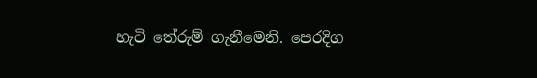හැටි තේරුම් ගැනීමෙනි. පෙරදිග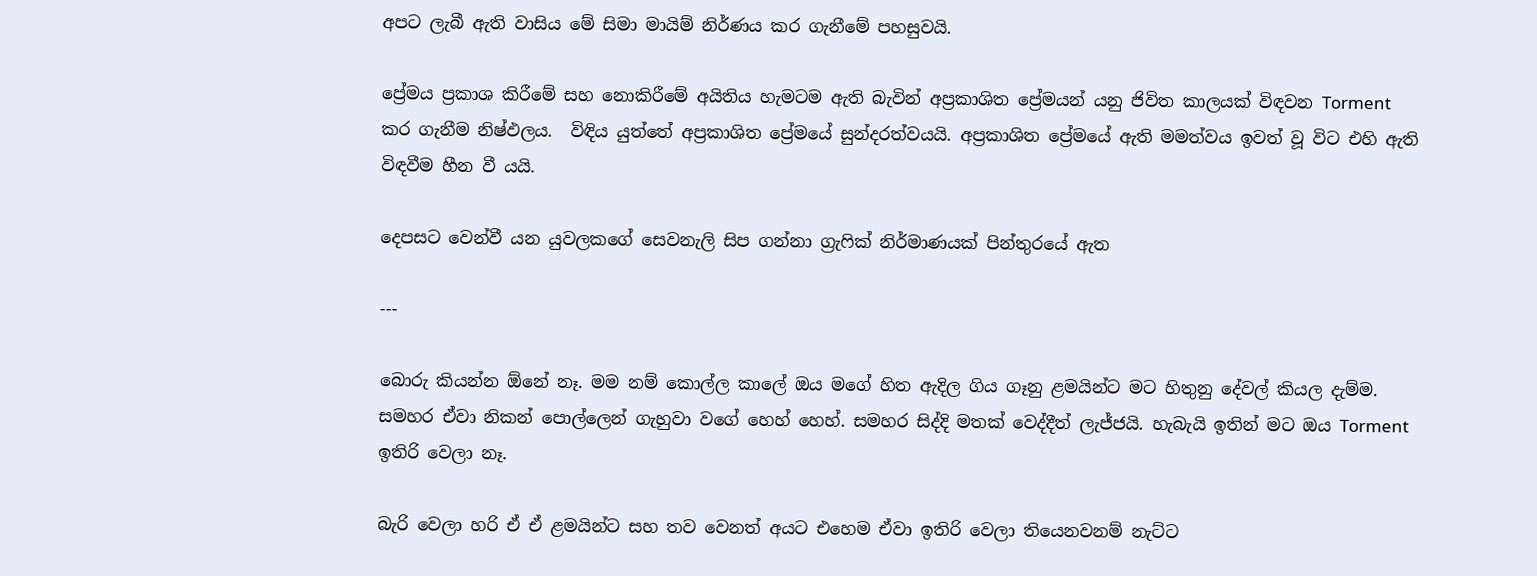අපට ලැබී ඇති වාසිය මේ සිමා මායිම් නිර්ණය කර ගැනීමේ පහසුවයි.

ප්‍රේමය ප්‍රකාශ කිරීමේ සහ නොකිරීමේ අයිතිය හැමටම ඇති බැවින් අප්‍රකාශිත ප්‍රේමයන් යනු ජිවිත කාලයක් විඳවන Torment කර ගැනීම නිෂ්ඵලය.  විඳිය යුත්තේ අප්‍රකාශිත ප්‍රේමයේ සුන්දරත්වයයි. අප්‍රකාශිත ප්‍රේමයේ ඇති මමත්වය ඉවත් වූ විට එහි ඇති විඳවීම හීන වී යයි.

දෙපසට වෙන්වී යන යුවලකගේ සෙවනැලි සිප ගන්නා ග්‍රැෆික් නිර්මාණයක් පින්තුරයේ ඇත

---

බොරු කියන්න ඕනේ නෑ. මම නම් කොල්ල කාලේ ඔය මගේ හිත ඇදිල ගිය ගෑනු ළමයින්ට මට හිතුනු දේවල් කියල දැම්ම. සමහර ඒවා නිකන් පොල්ලෙන් ගැහුවා වගේ හෙහ් හෙහ්. සමහර සිද්දි මතක් වෙද්දීත් ලැජ්ජයි. හැබැයි ඉතින් මට ඔය Torment ඉතිරි වෙලා නෑ.

බැරි වෙලා හරි ඒ ඒ ළමයින්ට සහ තව වෙනත් අයට එහෙම ඒවා ඉතිරි වෙලා තියෙනවනම් නැට්ට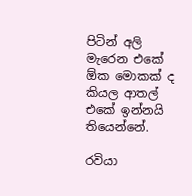පිටින් අලි මැරෙන එකේ ඕක මොකක් ද කියල ආතල් එකේ ඉන්නයි තියෙන්නේ.

රවියා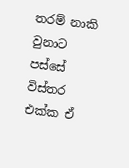තරම් නාකි වුනාට පස්සේ විස්තර එක්ක ඒ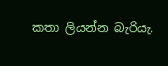කතා ලියන්න බැරියැ.